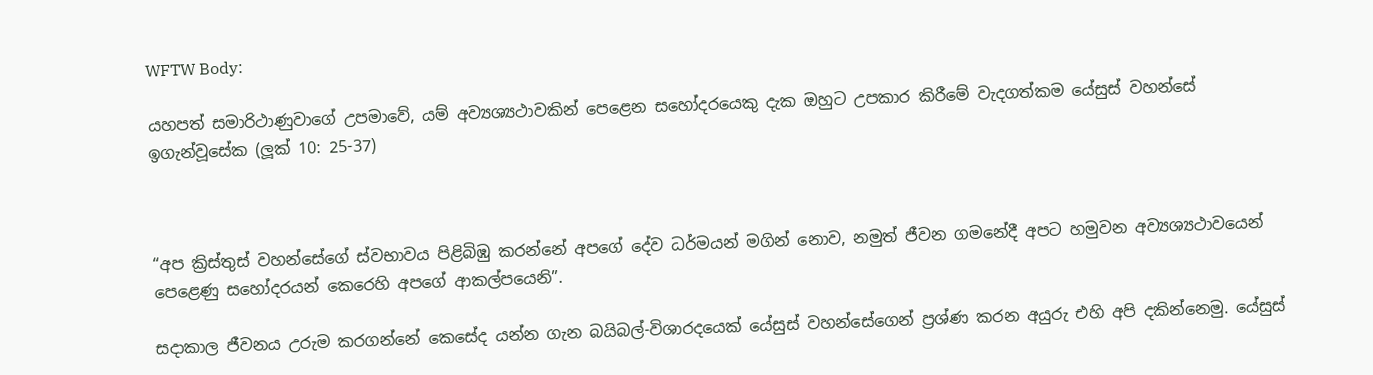WFTW Body:

යහපත් සමාරිථාණුවාගේ උපමාවේ, යම් අව්‍යශ්‍යථාවකින් පෙළෙන සහෝදරයෙකු දැක ඔහුට උපකාර කිරීමේ වැදගත්කම යේසුස් වහන්සේ ඉගැන්වූසේක (ලූක් 10: 25-37)



“අප ක්‍රිස්තුස් වහන්සේගේ ස්වභාවය පිළිබිඹු කරන්නේ අපගේ දේව ධර්මයන් මගින් නොව, නමුත් ජීවන ගමනේදී අපට හමුවන අව්‍යශ්‍යථාවයෙන් පෙළෙණු සහෝදරයන් කෙරෙහි අපගේ ආකල්පයෙනි”.

සදාකාල ජීවනය උරුම කරගන්නේ කෙසේද යන්න ගැන බයිබල්-විශාරදයෙක් යේසුස් වහන්සේගෙන් ප්‍රශ්ණ කරන අයුරු එහි අපි දකින්නෙමු. යේසුස්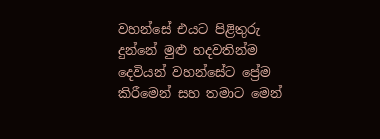වහන්සේ එයට පිළිතුරු දුන්නේ මුළු හදවතින්ම දෙවියන් වහන්සේට ප්‍රේම කිරීමෙන් සහ තමාට මෙන්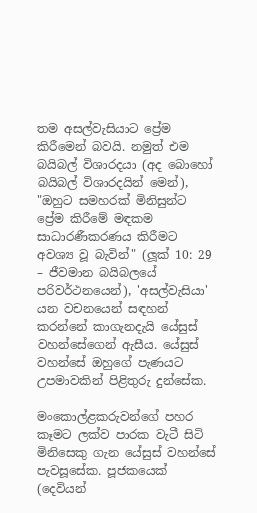තම අසල්වැසියාට ප්‍රේම කිරීමෙන් බවයි. නමුත් එම බයිබල් විශාරදයා (අද බොහෝ බයිබල් විශාරදයින් මෙන්), "ඔහුට සමහරක් මිනිසුන්ට ප්‍රේම කිරීමේ මඳකම සාධාරණීකරණය කිරීමට අවශ්‍ය වූ බැවින්" (ලූක් 10: 29 – ජීවමාන බයිබලයේ පරිවර්ථනයෙන්), 'අසල්වැසියා' යන වචනයෙන් සඳහන් කරන්නේ කාගැනදැයි යේසුස් වහන්සේගෙන් ඇසීය. යේසුස් වහන්සේ ඔහුගේ පැණයට උපමාවකින් පිළිතුරු දුන්සේක.

මංකොල්ළකරුවන්ගේ පහර කෑමට ලක්ව පාරක වැටී සිටි මිනිසෙකු ගැන යේසුස් වහන්සේ පැවසූසේක. පූජකයෙක් (දෙවියන්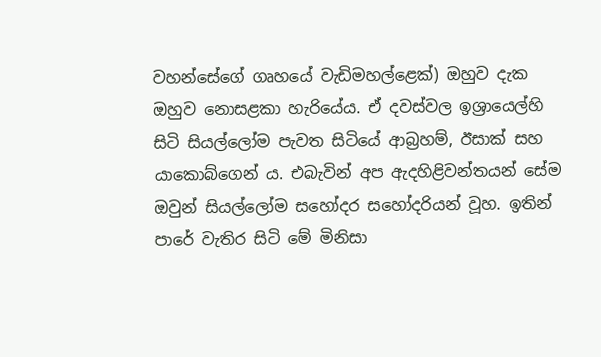වහන්සේගේ ගෘහයේ වැඩිමහල්ළෙක්) ඔහුව දැක ඔහුව නොසළකා හැරියේය. ඒ දවස්වල ඉශ්‍රායෙල්හි සිටි සියල්ලෝම පැවත සිටියේ ආබ්‍රහම්, ඊසාක් සහ යාකොබ්ගෙන් ය. එබැවින් අප ඇදහිළිවන්තයන් සේම ඔවුන් සියල්ලෝම සහෝදර සහෝදරියන් වූහ. ඉතින් පාරේ වැතිර සිටි මේ මිනිසා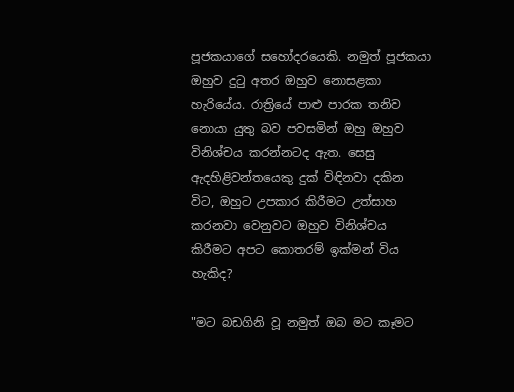පූජකයාගේ සහෝදරයෙකි. නමුත් පූජකයා ඔහුව දුටු අතර ඔහුව නොසළකා හැරියේය. රාත්‍රියේ පාළු පාරක තනිව නොයා යුතු බව පවසමින් ඔහු ඔහුව විනිශ්චය කරන්නටද ඇත. සෙසු ඇදහිළිවන්තයෙකු දුක් විඳිනවා දකින විට, ඔහුට උපකාර කිරීමට උත්සාහ කරනවා වෙනුවට ඔහුව විනිශ්චය කිරීමට අපට කොතරම් ඉක්මන් විය හැකිද?

"මට බඩගිනි වූ නමුත් ඔබ මට කෑමට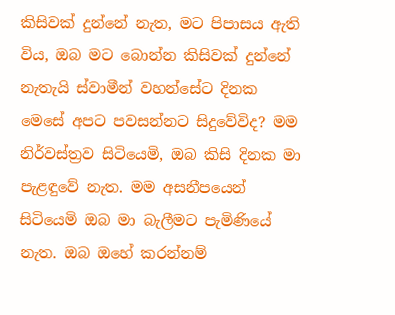කිසිවක් දුන්නේ නැත, මට පිපාසය ඇති විය, ඔබ මට බොන්න කිසිවක් දුන්නේ නැතැයි ස්වාමීන් වහන්සේට දිනක මෙසේ අපට පවසන්නට සිදුවේවිද? මම නිර්වස්ත්‍රව සිටියෙමි, ඔබ කිසි දිනක මා පැළඳුවේ නැත. මම අසනීපයෙන් සිටියෙමි ඔබ මා බැලීමට පැමිණියේ නැත. ඔබ ඔහේ කරන්නම්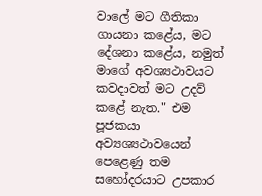වාලේ මට ගීතිකා ගායනා කළේය, මට දේශනා කළේය, නමුත් මාගේ අවශ්‍යථාවයට කවදාවත් මට උදව් කළේ නැත." එම පූජකයා අව්‍යශ්‍යථාවයෙන් පෙළෙණු තම සහෝදරයාට උපකාර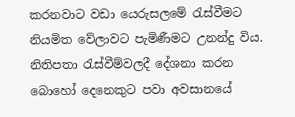කරනවාට වඩා යෙරුසලමේ රැස්වීමට නියමිත වේලාවට පැමිණීමට උනන්දු විය. නිතිපතා රැස්වීම්වලදී දේශනා කරන බොහෝ දෙනෙකුට පවා අවසානයේ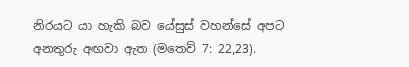නිරයට යා හැකි බව යේසුස් වහන්සේ අපට අනතුරු අඟවා ඇත (මතෙව් 7: 22,23).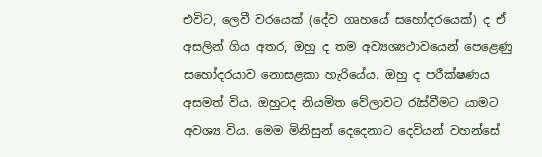එවිට, ලෙවී වරයෙක් (දේව ගෘහයේ සහෝදරයෙක්) ද ඒ අසලින් ගිය අතර, ඔහු ද තම අව්‍යශ්‍යථාවයෙන් පෙළෙණු සහෝදරයාව නොසළකා හැරියේය. ඔහු ද පරීක්ෂණය අසමත් විය. ඔහුටද නියමිත වේලාවට රැස්වීමට යාමට අවශ්‍ය විය. මෙම මිනිසුන් දෙදෙනාට දෙවියන් වහන්සේ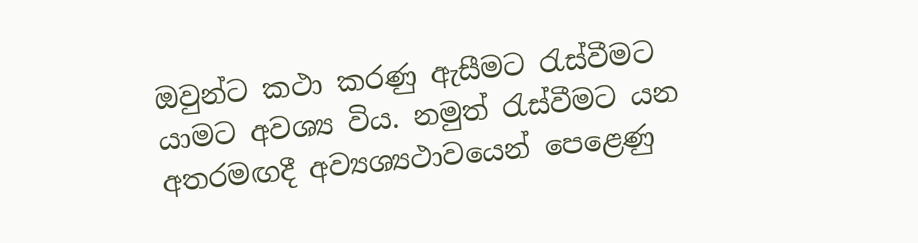ඔවුන්ට කථා කරණු ඇසීමට රැස්වීමට යාමට අවශ්‍ය විය. නමුත් රැස්වීමට යන අතරමඟදී අව්‍යශ්‍යථාවයෙන් පෙළෙණු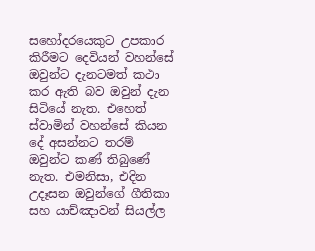සහෝදරයෙකුට උපකාර කිරීමට දෙවියන් වහන්සේ ඔවුන්ට දැනටමත් කථා කර ඇති බව ඔවුන් දැන සිටියේ නැත. එහෙත් ස්වාමින් වහන්සේ කියන දේ අසන්නට තරම් ඔවුන්ට කණ් තිබුණේ නැත. එමනිසා, එදින උදෑසන ඔවුන්ගේ ගීතිකා සහ යාච්ඤාවන් සියල්ල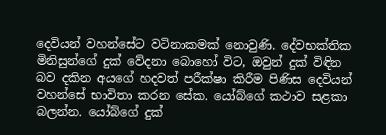දෙවියන් වහන්සේට වටිනාකමක් නොවුණි. දේවභක්තික මිනිසුන්ගේ දුක් වේදනා බොහෝ විට, ඔවුන් දුක් විඳින බව දකින අයගේ හදවත් පරීක්ෂා කිරීම පිණිස දෙවියන් වහන්සේ භාවිතා කරන සේක. යෝබ්ගේ කථාව සළකා බලන්න. යෝබ්ගේ දුක්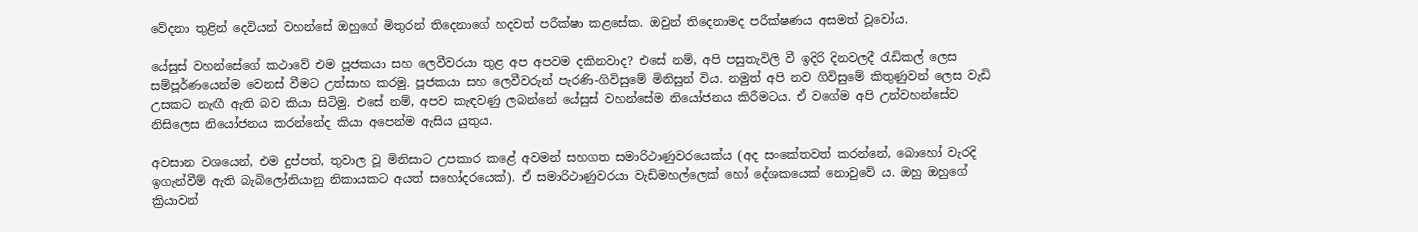වේදනා තුළින් දෙවියන් වහන්සේ ඔහුගේ මිතුරන් තිදෙනාගේ හදවත් පරීක්ෂා කළසේක. ඔවුන් තිදෙනාමද පරීක්ෂණය අසමත් වූවෝය.

යේසුස් වහන්සේගේ කථාවේ එම පූජකයා සහ ලෙවීවරයා තුළ අප අපවම දකිනවාද? එසේ නම්, අපි පසුතැවිලි වී ඉදිරි දිනවලදී රැඩිකල් ලෙස සම්පූර්ණයෙන්ම වෙනස් වීමට උත්සාහ කරමු. පූජකයා සහ ලෙවීවරුන් පැරණි-ගිවිසුමේ මිනිසුන් විය. නමුත් අපි නව ගිවිසුමේ කිතුණුවන් ලෙස වැඩි උසකට නැඟී ඇති බව කියා සිටිමු. එසේ නම්, අපව කැඳවණු ලබන්නේ යේසුස් වහන්සේම නියෝජනය කිරීමටය. ඒ වගේම අපි උන්වහන්සේව නිසිලෙස නියෝජනය කරන්නේද කියා අපෙන්ම ඇසිය යුතුය.

අවසාන වශයෙන්, එම දුප්පත්, තුවාල වූ මිනිසාට උපකාර කළේ අවමන් සහගත සමාරිථාණුවරයෙක්ය (අද සංකේතවත් කරන්නේ, බොහෝ වැරදි ඉගැන්වීම් ඇති බැබිලෝනියානු නිකායකට අයත් සහෝදරයෙක්). ඒ සමාරිථාණුවරයා වැඩිමහල්ලෙක් හෝ දේශකයෙක් නොවුවේ ය. ඔහු ඔහුගේ ක්‍රියාවන්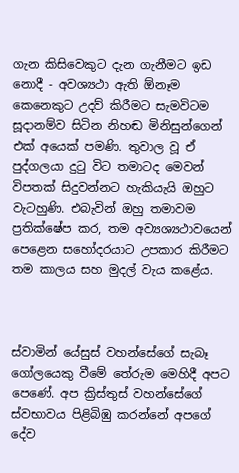ගැන කිසිවෙකුට දැන ගැනීමට ඉඩ නොදී - අවශ්‍යථා ඇති ඕනෑම කෙනෙකුට උදව් කිරීමට සැමවිටම සූදානම්ව සිටින නිහඬ මිනිසුන්ගෙන් එක් අයෙක් පමණි. තුවාල වූ ඒ පුද්ගලයා දුටු විට තමාටද මෙවන් විපතක් සිදුවන්නට හැකියැයි ඔහුට වැටහුණි. එබැවින් ඔහු තමාවම ප්‍රතික්ෂේප කර, තම අව්‍යශ්‍යථාවයෙන් පෙළෙන සහෝදරයාට උපකාර කිරීමට තම කාලය සහ මුදල් වැය කළේය.



ස්වාමින් යේසුස් වහන්සේගේ සැබෑ ගෝලයෙකු වීමේ තේරුම මෙහිදී අපට පෙණේ. අප ක්‍රිස්තුස් වහන්සේගේ ස්වභාවය පිළිබිඹු කරන්නේ අපගේ දේව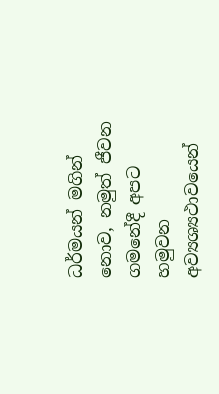ධර්මයන් මගින් නොව, නමුත් ජීවන ගමනේදී අපට හමුවන අව්‍යශ්‍යථාවයෙන්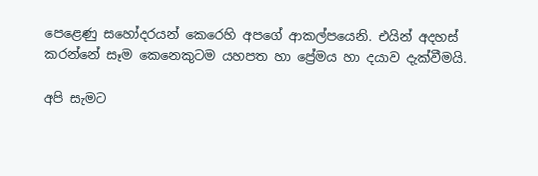පෙළෙණු සහෝදරයන් කෙරෙහි අපගේ ආකල්පයෙනි. එයින් අදහස් කරන්නේ සෑම කෙනෙකුටම යහපත හා ප්‍රේමය හා දයාව දැක්වීමයි.

අපි සැමට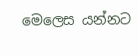මෙලෙස යන්නට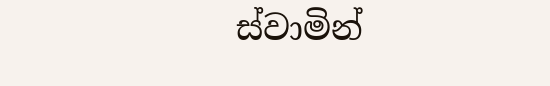ස්වාමින්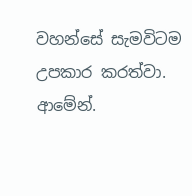වහන්සේ සැමවිටම උපකාර කරත්වා. ආමේන්.